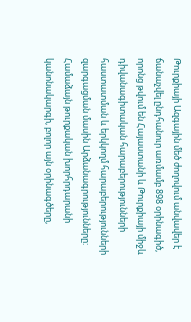Թուրքիայի Ազգային մեծ ժողովում անվավեր է ճանաչվել ընդհանուր առմամբ 898 օրինագիծ, որոնց թվում են Հայաստանի և Թուրքիայի միջև դիվանագիտական հարաբերությունների հաստատման և երկկողմ հարաբերությունների զարգացման մասին Արձանագրությունները:
Համաձայն թուրքական խորհրդարանի կանոնակարգի, բոլոր այն օրինագծերը,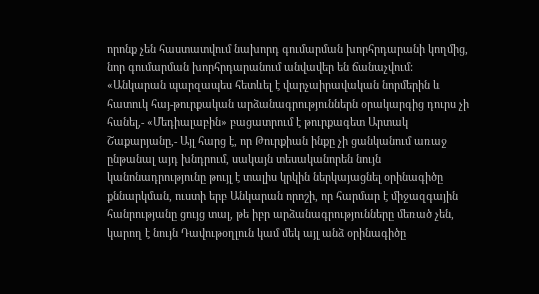որոնք չեն հաստատվում նախորդ գումարման խորհրդարանի կողմից, նոր գումարման խորհրդարանում անվավեր են ճանաչվում:
«Անկարան պարզապես հետևել է վարչաիրավական նորմերին և հատուկ հայ-թուրքական արձանագրություններն օրակարգից դուրս չի հանել,- «Մեդիալաբին» բացատրում է թուրքագետ Արտակ Շաքարյանը,- Այլ հարց է, որ Թուրքիան ինքը չի ցանկանում առաջ ընթանալ այդ խնդրում, սակայն տեսականորեն նույն կանոնադրությունը թույլ է տալիս կրկին ներկայացնել օրինագիծը քննարկման, ուստի երբ Անկարան որոշի, որ հարմար է միջազգային հանրությանը ցույց տալ, թե իբր արձանագրությունները մեռած չեն, կարող է նույն Դավութօղլուն կամ մեկ այլ անձ օրինագիծը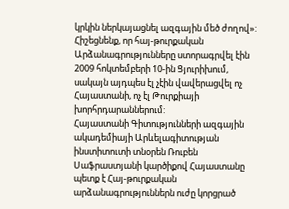կրկին ներկայացնել ազգային մեծ ժողով»:
Հիշեցնենք, որ հայ-թուրքական Արձանագրությունները ստորագրվել էին 2009 հոկտեմբերի 10-ին Ցյուրիխում, սակայն այդպես էլ չէին վավերացվել ոչ Հայաստանի, ոչ էլ Թուրքիայի խորհրդարաններում:
Հայաստանի Գիտությունների ազգային ակադեմիայի Արևելագիտության ինստիտուտի տնօրեն Ռուբեն Սաֆրաստյանի կարծիքով Հայաստանը պետք է Հայ-թուրքական արձանագրություններն ուժը կորցրած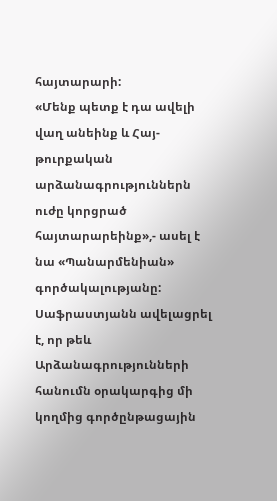հայտարարի:
«Մենք պետք է դա ավելի վաղ անեինք և Հայ-թուրքական արձանագրություններն ուժը կորցրած հայտարարեինք»,- ասել է նա «Պանարմենիան» գործակալությանը:
Սաֆրաստյանն ավելացրել է, որ թեև Արձանագրությունների հանումն օրակարգից մի կողմից գործընթացային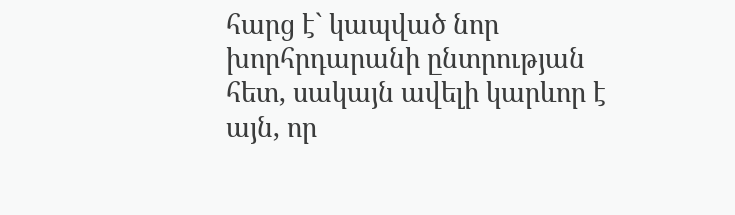հարց է` կապված նոր խորհրդարանի ընտրության հետ, սակայն ավելի կարևոր է այն, որ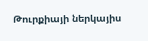Թուրքիայի ներկայիս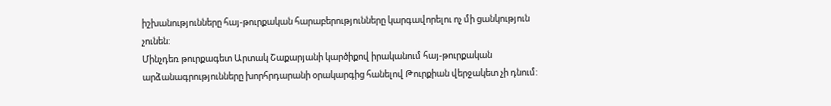իշխանությունները հայ-թուրքական հարաբերությունները կարգավորելու ոչ մի ցանկություն չունեն:
Մինչդեռ թուրքագետ Արտակ Շաքարյանի կարծիքով իրականում հայ-թուրքական արձանագրությունները խորհրդարանի օրակարգից հանելով Թուրքիան վերջակետ չի դնում: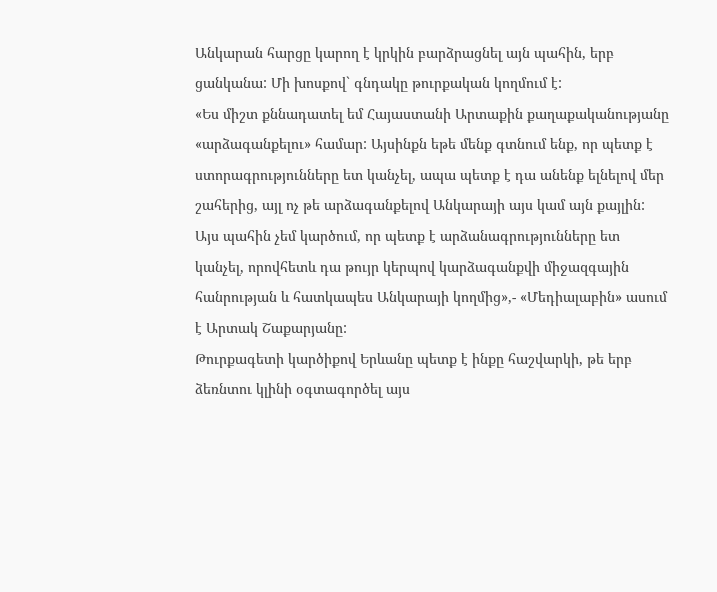Անկարան հարցը կարող է կրկին բարձրացնել այն պահին, երբ ցանկանա: Մի խոսքով` գնդակը թուրքական կողմում է:
«Ես միշտ քննադատել եմ Հայաստանի Արտաքին քաղաքականությանը «արձագանքելու» համար: Այսինքն եթե մենք գտնում ենք, որ պետք է ստորագրությունները ետ կանչել, ապա պետք է դա անենք ելնելով մեր շահերից, այլ ոչ թե արձագանքելով Անկարայի այս կամ այն քայլին: Այս պահին չեմ կարծում, որ պետք է արձանագրությունները ետ կանչել, որովհետև դա թույր կերպով կարձագանքվի միջազգային հանրության և հատկապես Անկարայի կողմից»,- «Մեդիալաբին» ասում է Արտակ Շաքարյանը:
Թուրքագետի կարծիքով Երևանը պետք է ինքը հաշվարկի, թե երբ ձեռնտու կլինի օգտագործել այս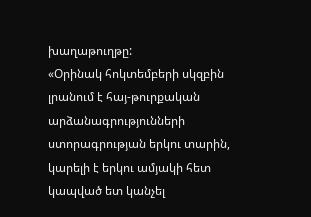խաղաթուղթը:
«Օրինակ հոկտեմբերի սկզբին լրանում է հայ-թուրքական արձանագրությունների ստորագրության երկու տարին, կարելի է երկու ամյակի հետ կապված ետ կանչել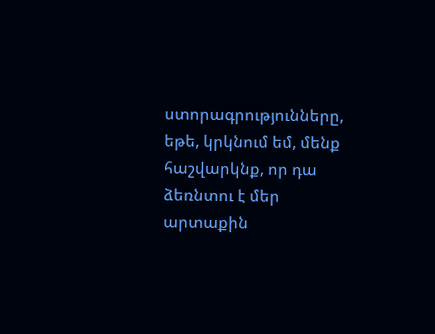ստորագրությունները, եթե, կրկնում եմ, մենք հաշվարկնք, որ դա ձեռնտու է մեր արտաքին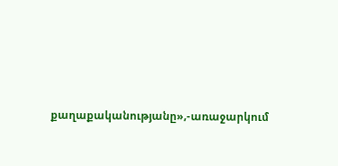քաղաքականությանը»,-առաջարկում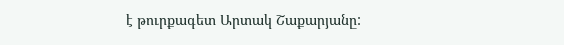է թուրքագետ Արտակ Շաքարյանը: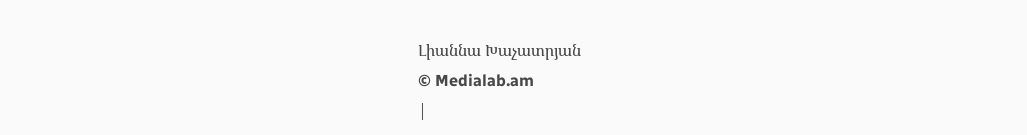Լիաննա Խաչատրյան
© Medialab.am
|